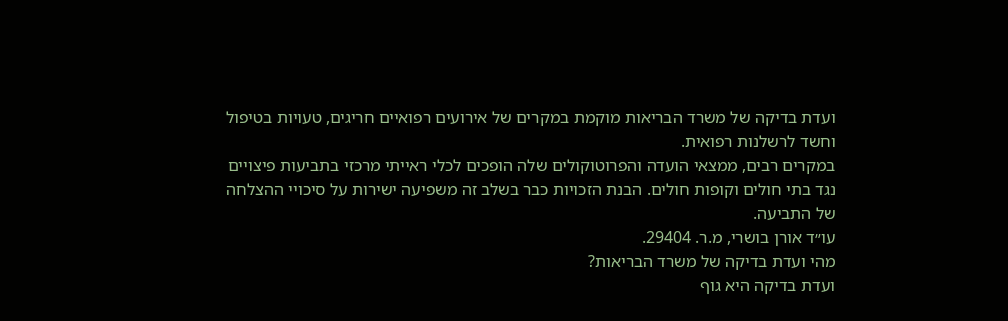ועדת בדיקה של משרד הבריאות מוקמת במקרים של אירועים רפואיים חריגים, טעויות בטיפול וחשד לרשלנות רפואית.
במקרים רבים, ממצאי הועדה והפרוטוקולים שלה הופכים לכלי ראייתי מרכזי בתביעות פיצויים נגד בתי חולים וקופות חולים. הבנת הזכויות כבר בשלב זה משפיעה ישירות על סיכויי ההצלחה של התביעה.
עו״ד אורן בושרי, מ.ר. 29404.
מהי ועדת בדיקה של משרד הבריאות?
ועדת בדיקה היא גוף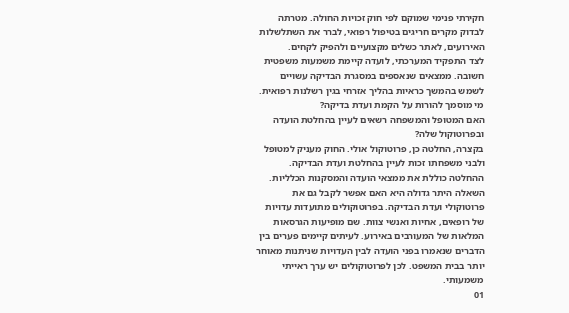חקירתי פנימי שמוקם לפי חוק זכויות החולה. מטרתה לבדוק מקרים חריגים בטיפול רפואי, לברר את השתלשלות האירועים, לאתר כשלים מקצועיים ולהפיק לקחים.
לצד התפקיד המערכתי, לועדה קיימת משמעות משפטית חשובה. ממצאים שנאספים במסגרת הבדיקה עשויים לשמש בהמשך כראיות בהליך אזרחי בגין רשלנות רפואית.
מי מוסמך להורות על הקמת ועדת בדיקה?
האם המטופל והמשפחה רשאים לעיין בהחלטת הועדה ובפרוטוקול שלה?
בקצרה, החלטה כן, פרוטוקול אולי. החוק מעניק למטופל ולבני משפחתו זכות לעיין בהחלטת ועדת הבדיקה. ההחלטה כוללת את ממצאי הועדה והמסקנות הכלליות.
השאלה היתר גדולה היא האם אפשר לקבל גם את פרוטוקולי ועדת הבדיקה. בפרוטוקולים מתועדות עדויות של רופאים, אחיות ואנשי צוות. שם מופיעות הגרסאות המלאות של המעורבים באירוע. לעיתים קיימים פערים בין הדברים שנאמרו בפני הועדה לבין העדויות שניתנות מאוחר יותר בבית המשפט. לכן לפרוטוקולים יש ערך ראייתי משמעותי.
01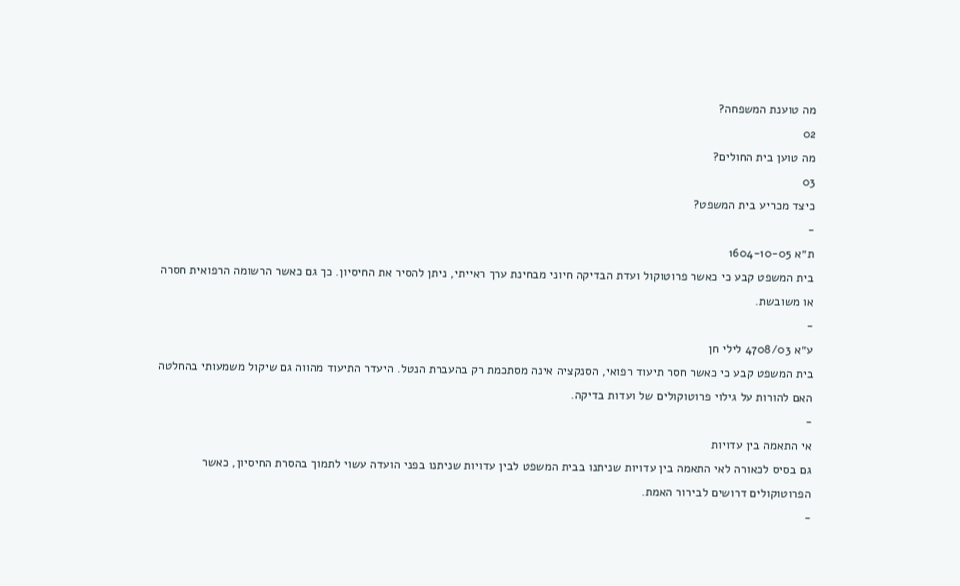מה טוענת המשפחה?
02
מה טוען בית החולים?
03
כיצד מכריע בית המשפט?
-
ת״א 1604-10-05
בית המשפט קבע כי כאשר פרוטוקול ועדת הבדיקה חיוני מבחינת ערך ראייתי, ניתן להסיר את החיסיון. כך גם כאשר הרשומה הרפואית חסרה או משובשת.
-
ע״א 4708/03 לילי חן
בית המשפט קבע כי כאשר חסר תיעוד רפואי, הסנקציה אינה מסתכמת רק בהעברת הנטל. היעדר התיעוד מהווה גם שיקול משמעותי בהחלטה האם להורות על גילוי פרוטוקולים של ועדות בדיקה.
-
אי התאמה בין עדויות
גם בסיס לכאורה לאי התאמה בין עדויות שניתנו בבית המשפט לבין עדויות שניתנו בפני הועדה עשוי לתמוך בהסרת החיסיון, כאשר הפרוטוקולים דרושים לבירור האמת.
-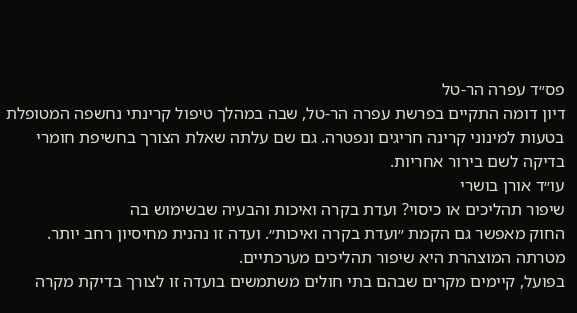פס״ד עפרה הר-טל
דיון דומה התקיים בפרשת עפרה הר-טל, שבה במהלך טיפול קרינתי נחשפה המטופלת בטעות למינוני קרינה חריגים ונפטרה. גם שם עלתה שאלת הצורך בחשיפת חומרי בדיקה לשם בירור אחריות.
עו״ד אורן בושרי
שיפור תהליכים או כיסוי? ועדת בקרה ואיכות והבעיה שבשימוש בה
החוק מאפשר גם הקמת ״ועדת בקרה ואיכות״. ועדה זו נהנית מחיסיון רחב יותר. מטרתה המוצהרת היא שיפור תהליכים מערכתיים.
בפועל, קיימים מקרים שבהם בתי חולים משתמשים בועדה זו לצורך בדיקת מקרה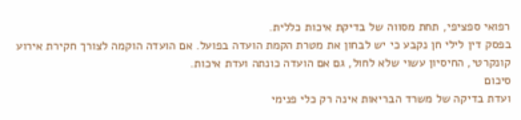רפואי ספציפי, תחת מסווה של בדיקת איכות כללית.
בפסק דין לילי חן נקבע כי יש לבחון את מטרת הקמת הועדה בפועל. אם הועדה הוקמה לצורך חקירת אירוע קונקרטי, החיסיון עשוי שלא לחול, גם אם הועדה כונתה ועדת איכות.
סיכום
ועדת בדיקה של משרד הבריאות אינה רק כלי פנימי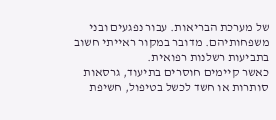של מערכת הבריאות. עבור נפגעים ובני משפחותיהם. מדובר במקור ראייתי חשוב בתביעות רשלנות רפואית.
כאשר קיימים חוסרים בתיעוד, גרסאות סותרות או חשד לכשל בטיפול, חשיפת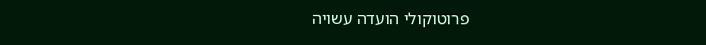פרוטוקולי הועדה עשויה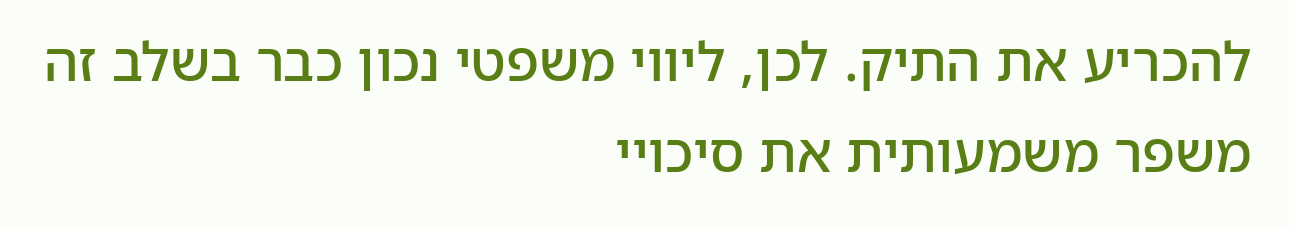להכריע את התיק. לכן, ליווי משפטי נכון כבר בשלב זה משפר משמעותית את סיכויי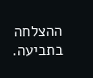ההצלחה בתביעה.